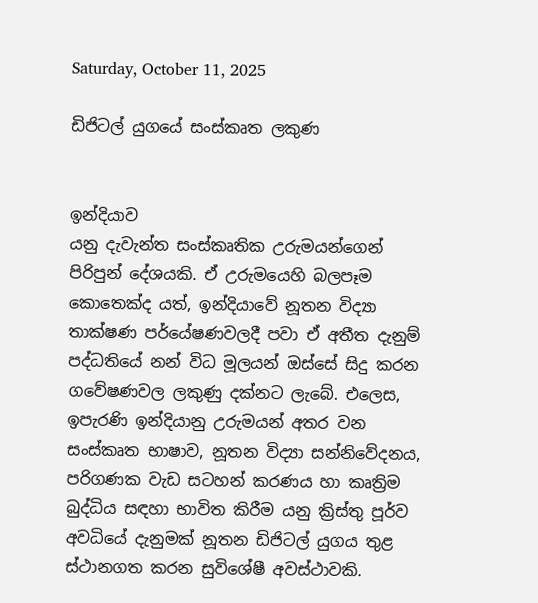Saturday, October 11, 2025

ඩිජිටල් යුගයේ සංස්කෘත ලකුණ


ඉන්දියාව
යනු දැවැන්ත සංස්කෘතික උරුමයන්ගෙන් පිරිපුන් දේශයකි. ඒ උරුමයෙහි බලපෑම කොතෙක්ද යත්, ඉන්දියාවේ නූතන විද්‍යා තාක්ෂණ පර්යේෂණවලදී පවා ඒ අතීත දැනුම් පද්ධතියේ නන් විධ මූලයන් ඔස්සේ සිදු කරන ගවේෂණවල ලකුණු දක්නට ලැබේ. එලෙස, ඉපැරණි ඉන්දියානු උරුමයන් අතර වන සංස්කෘත භාෂාව, නූතන විද්‍යා සන්නිවේදනය, පරිගණක වැඩ සටහන් කරණය හා කෘත්‍රිම බුද්ධිය සඳහා භාවිත කිරීම යනු ක්‍රිස්තු පූර්ව අවධියේ දැනුමක් නූතන ඩිජිටල් යුගය තුළ ස්ථානගත කරන සුවිශේෂී අවස්ථාවකි.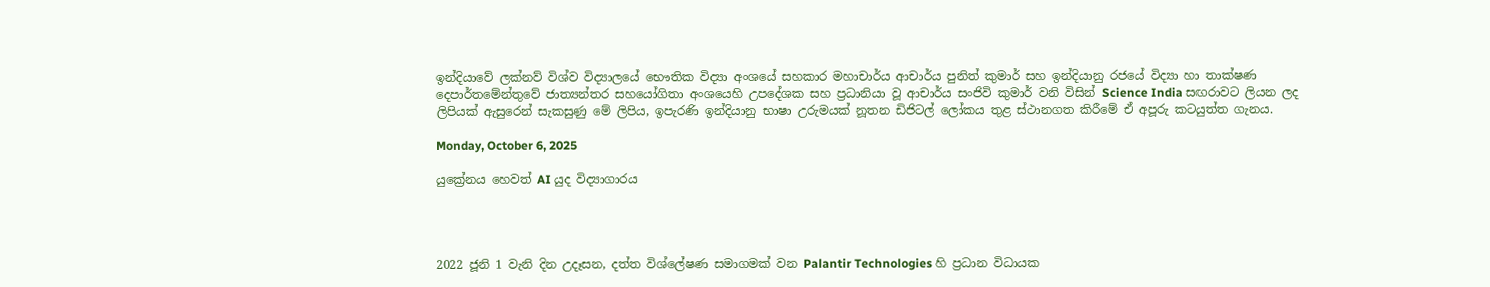ඉන්දියාවේ ලක්නව් විශ්ව විද්‍යාලයේ භෞතික විද්‍යා අංශයේ සහකාර මහාචාර්ය ආචාර්ය පුනිත් කුමාර් සහ ඉන්දියානු රජයේ විද්‍යා හා තාක්ෂණ දෙපාර්තමේන්තුවේ ජාත්‍යන්තර සහයෝගිතා අංශයෙහි උපදේශක සහ ප්‍රධානියා වූ ආචාර්ය සංජිවි කුමාර් වනි විසින් Science India සඟරාවට ලියන ලද ලිපියක් ඇසුරෙන් සැකසුණු මේ ලිපිය, ඉපැරණි ඉන්දියානු භාෂා උරුමයක් නූතන ඩිජිටල් ලෝකය තුළ ස්ථානගත කිරීමේ ඒ අපූරු කටයුත්ත ගැනය.

Monday, October 6, 2025

යුක්‍රේනය හෙවත් AI යුද විද්‍යාගාරය




2022 ජූනි 1 වැනි දින උදෑසන, දත්ත විශ්ලේෂණ සමාගමක් වන Palantir Technologies හි ප්‍රධාන විධායක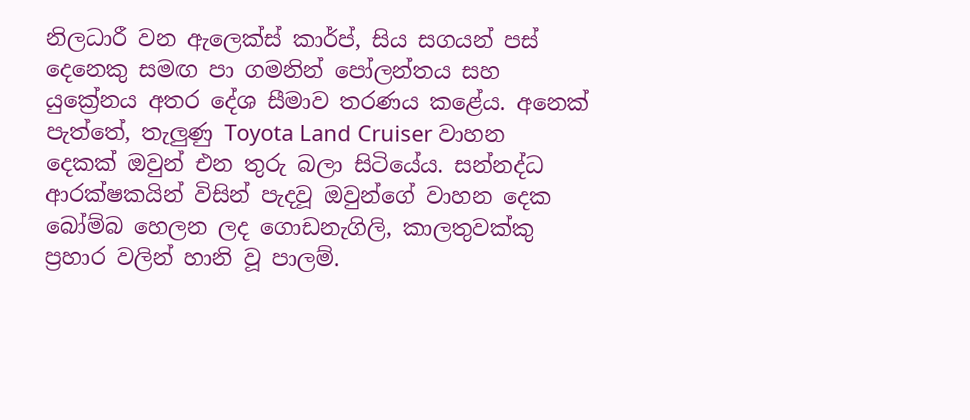නිලධාරී වන ඇලෙක්ස් කාර්ප්, සිය සගයන් පස් දෙනෙකු සමඟ පා ගමනින් පෝලන්තය සහ යුක්‍රේනය අතර දේශ සීමාව තරණය කළේය. අනෙක් පැත්තේ, තැලුණු Toyota Land Cruiser වාහන දෙකක් ඔවුන් එන තුරු බලා සිටියේය. සන්නද්ධ ආරක්ෂකයින් විසින් පැදවූ ඔවුන්ගේ වාහන දෙක බෝම්බ හෙලන ලද ගොඩනැගිලි, කාලතුවක්කු ප්‍රහාර වලින් හානි වූ පාලම්.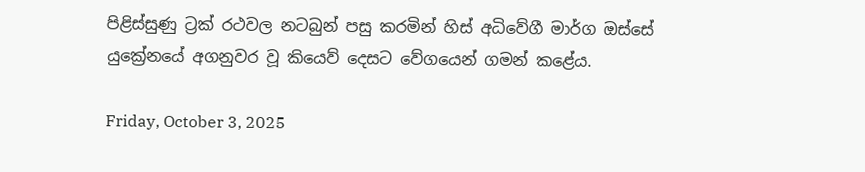පිළිස්සුණු ට්‍රක් රථවල නටබුන් පසු කරමින් හිස් අධිවේගී මාර්ග ඔස්සේ යුක්‍රේනයේ අගනුවර වූ කියෙව් දෙසට වේගයෙන් ගමන් කළේය.

Friday, October 3, 2025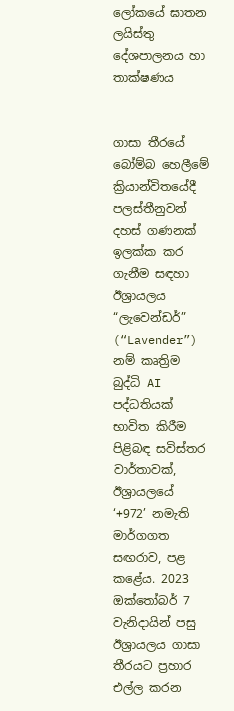ලෝකයේ ඝාතන ලයිස්තු දේශපාලනය හා තාක්ෂණය


ගාසා තීරයේ බෝම්බ හෙලීමේ ක්‍රියාන්විතයේදී පලස්තීනුවන් දහස් ගණනක් ඉලක්ක කර ගැනීම සඳහා ඊශ්‍රායලය “ලැවෙන්ඩර්” (“Lavender”)  නම් කෘත්‍රිම බුද්ධි AI පද්ධතියක් භාවිත කිරීම පිළිබඳ සවිස්තර වාර්තාවක්, ඊශ්‍රායලයේ ‘+972’ නමැති මාර්ගගත සඟරාව, පළ කළේය. 2023 ඔක්තෝබර් 7 වැනිදායින් පසු ඊශ්‍රායලය ගාසා තීරයට ප්‍රහාර එල්ල කරන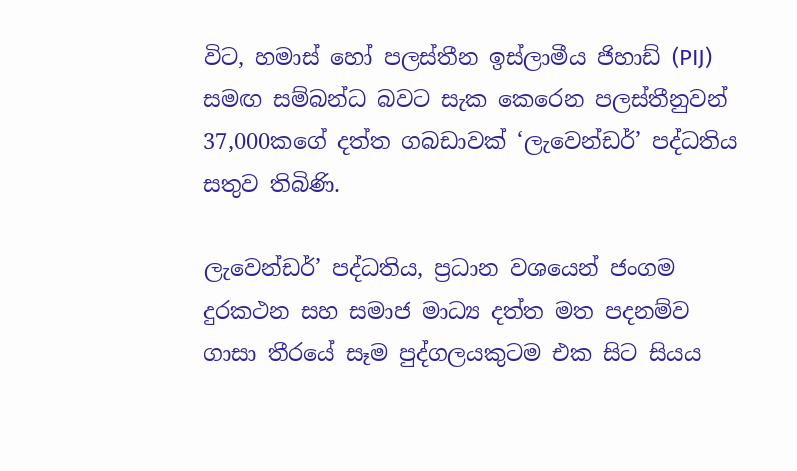විට, හමාස් හෝ පලස්තීන ඉස්ලාමීය ජිහාඩ් (PIJ) සමඟ සම්බන්ධ බවට සැක කෙරෙන පලස්තීනුවන් 37,000කගේ දත්ත ගබඩාවක් ‘ලැවෙන්ඩර්’ පද්ධතිය සතුව තිබිණි.

ලැවෙන්ඩර්’ පද්ධතිය, ප්‍රධාන වශයෙන් ජංගම දුරකථන සහ සමාජ මාධ්‍ය දත්ත මත පදනම්ව ගාසා තීරයේ සෑම පුද්ගලයකුටම එක සිට සියය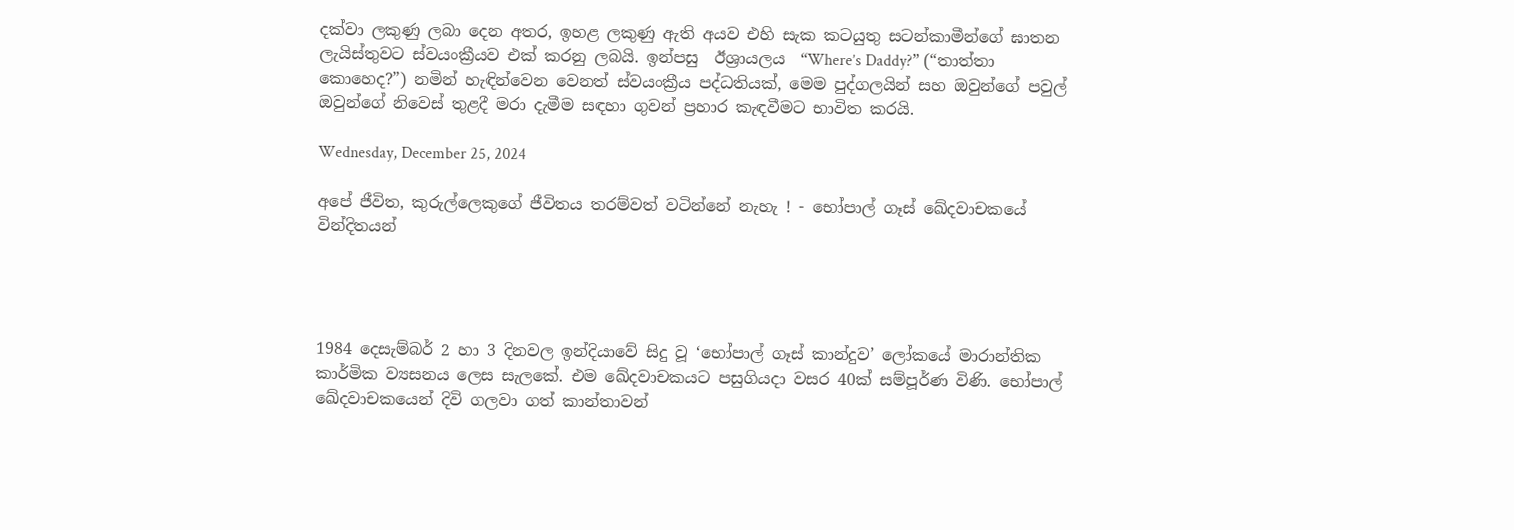දක්වා ලකුණු ලබා දෙන අතර, ඉහළ ලකුණු ඇති අයව එහි සැක කටයුතු සටන්කාමීන්ගේ ඝාතන ලැයිස්තුවට ස්වයංක්‍රීයව එක් කරනු ලබයි. ඉන්පසු  ඊශ්‍රායලය  “Where’s Daddy?” (“තාත්තා කොහෙද?”) නමින් හැඳින්වෙන වෙනත් ස්වයංක්‍රීය පද්ධතියක්, මෙම පුද්ගලයින් සහ ඔවුන්ගේ පවුල් ඔවුන්ගේ නිවෙස් තුළදී මරා දැමීම සඳහා ගුවන් ප්‍රහාර කැඳවීමට භාවිත කරයි.

Wednesday, December 25, 2024

අපේ ජීවිත, කුරුල්ලෙකුගේ ජීවිතය තරම්වත් වටින්නේ නැහැ ! - භෝපාල් ගෑස් ඛේදවාචකයේ වින්දිතයන්




1984 දෙසැම්බර් 2 හා 3 දිනවල ඉන්දියාවේ සිදු වූ ‘භෝපාල් ගෑස් කාන්දුව’ ලෝකයේ මාරාන්තික කාර්මික ව්‍යසනය ලෙස සැලකේ. එම ඛේදවාචකයට පසුගියදා වසර 40ක් සම්පූර්ණ විණි. භෝපාල්  ඛේදවාචකයෙන් දිවි ගලවා ගත් කාන්තාවන්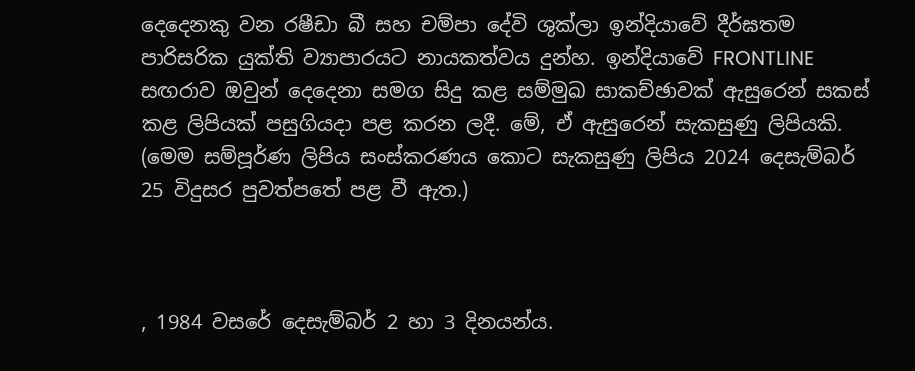දෙදෙනකු වන රෂීඩා බී සහ චම්පා දේවි ශුක්ලා ඉන්දියාවේ දීර්ඝතම පාරිසරික යුක්ති ව්‍යාපාරයට නායකත්වය දුන්හ. ඉන්දියාවේ FRONTLINE සඟරාව ඔවුන් දෙදෙනා සමග සිදු කළ සම්මුඛ සාකච්ඡාවක් ඇසුරෙන් සකස් කළ ලිපියක් පසුගියදා පළ කරන ලදී. මේ, ඒ ඇසුරෙන් සැකසුණු ලිපියකි. (මෙම සම්පූර්ණ ලිපිය සංස්ක‍රණය කොට සැකසුණු ලිපිය 2024 දෙසැම්බර් 25 විදුසර පුවත්පතේ පළ වී ඇත.)



, 1984 වසරේ දෙසැම්බර් 2 හා 3 දිනයන්ය.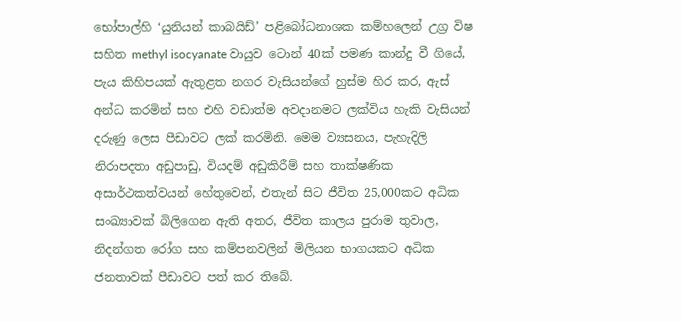භෝපාල්හි ‘යුනියන් කාබයිඩ්’ පළිබෝධනාශක කම්හලෙන් උග්‍ර විෂ සහිත methyl isocyanate වායුව ටොන් 40ක් පමණ කාන්දු වී ගියේ, පැය කිහිපයක් ඇතුළත නගර වැසියන්ගේ හුස්ම හිර කර, ඇස් අන්ධ කරමින් සහ එහි වඩාත්ම අවදානමට ලක්විය හැකි වැසියන් දරුණු ලෙස පීඩාවට ලක් කරමිනි. මෙම ව්‍යසනය, පැහැදිලි නිරාපදතා අඩුපාඩු, වියදම් අඩුකිරීම් සහ තාක්ෂණික අසාර්ථකත්වයන් හේතුවෙන්, එතැන් සිට ජීවිත 25,000කට අධික සංඛ්‍යාවක් බිලිගෙන ඇති අතර, ජීවිත කාලය පුරාම තුවාල, නිදන්ගත රෝග සහ කම්පනවලින් මිලියන භාගයකට අධික ජනතාවක් පීඩාවට පත් කර තිබේ.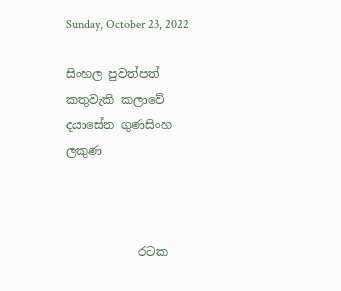Sunday, October 23, 2022

සිංහල පුවත්පත් කතුවැකි කලාවේ දයාසේන ගුණසිංහ ලකුණ



            රටක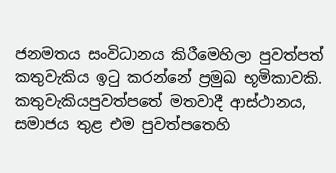ජනමතය සංවිධානය කිරීමෙහිලා පුවත්පත් කතුවැකිය ඉටු කරන්නේ ප්‍රමුඛ භූමිකාවකි. කතුවැකියපුවත්පතේ මතවාදී ආස්ථානය, සමාජය තුළ එම පුවත්පතෙහි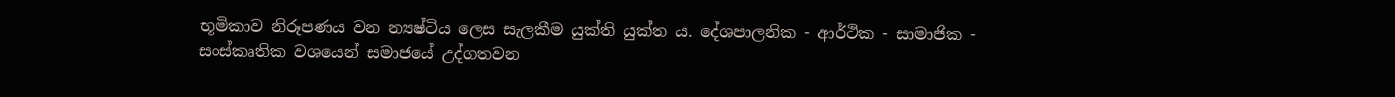භූමිකාව නිරූපණය වන න්‍යෂ්ටිය ලෙස සැලකීම යුක්ති යුක්ත ය. දේශපාලනික - ආර්ථික - සාමාජික - සංස්කෘතික වශයෙන් සමාජයේ උද්ගතවන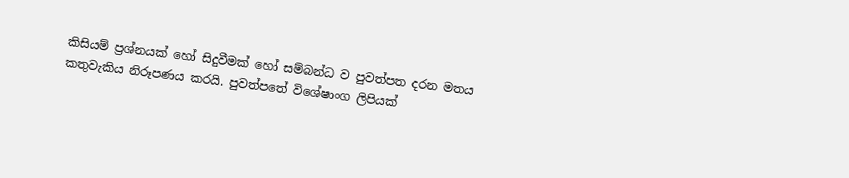කිසියම් ප්‍රශ්නයක් හෝ සිදුවීමක් හෝ සම්බන්ධ ව පුවත්පත දරන මතය කතුවැකිය නිරූපණය කරයි. පුවත්පතේ විශේෂාංග ලිපියක්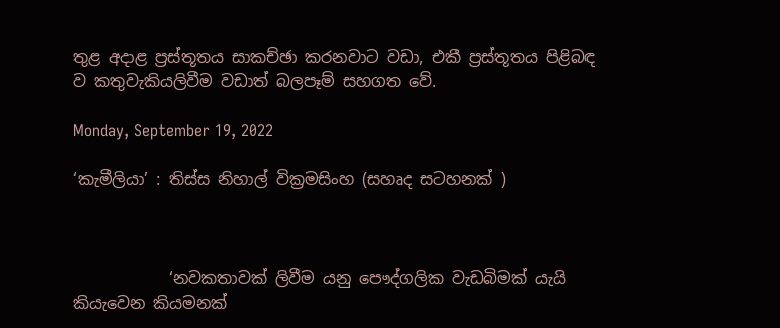තුළ අදාළ ප්‍රස්තූතය සාකච්ඡා කරනවාට වඩා, එකී ප්‍රස්තූතය පිළිබඳ ව කතුවැකියලිවීම වඩාත් බලපෑම් සහගත වේ.

Monday, September 19, 2022

‘කැමීලියා’ : තිස්ස නිහාල් වික්‍රමසිංහ (සහෘද සටහනක් )



            ‘නවකතාවක් ලිවීම යනු පෞද්ගලික වැඩබිමක් යැයි කියැවෙන කියමනක්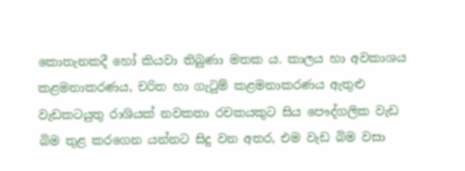කොතැනකදී හෝ කියවා තිබුණා මතක ය. කාලය හා අවකාශය කළමනාකරණය, චරිත හා ගැටුම් කළමනාකරණය ඇතුළු වැඩකටයුතු රාශියක් නවකතා රචකයකුට සිය පෞද්ගලික වැඩ බිම තුළ කරගෙන යන්නට සිදු වන අතර, එම වැඩ බිම වසා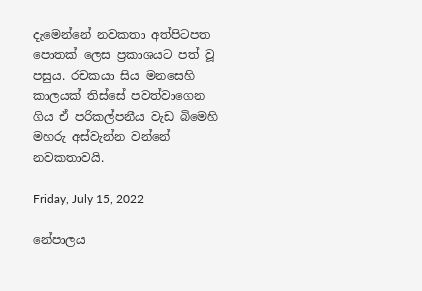දැමෙන්නේ නවකතා අත්පිටපත පොතක් ලෙස ප්‍රකාශයට පත් වූ පසුය. රචකයා සිය මනසෙහි කාලයක් තිස්සේ පවත්වාගෙන ගිය ඒ පරිකල්පනීය වැඩ බිමෙහි මහරු අස්වැන්න වන්නේ නවකතාවයි.

Friday, July 15, 2022

නේපාලය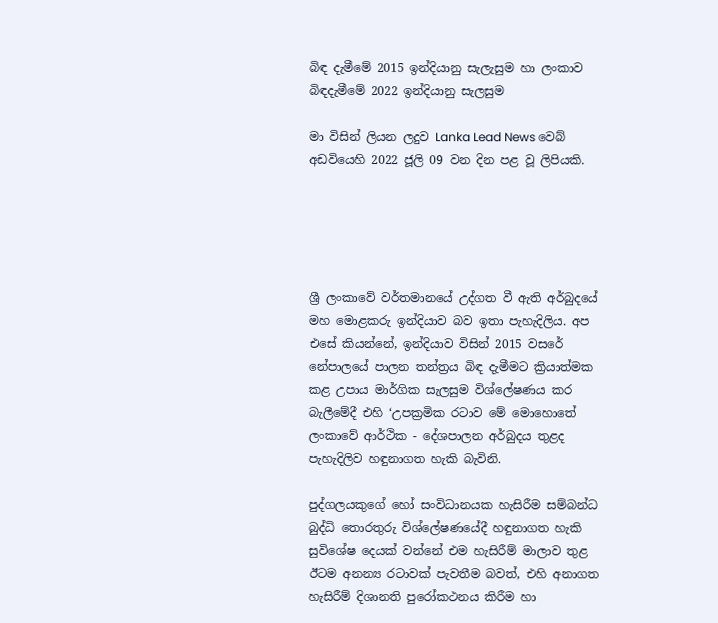බිඳ දැමීමේ 2015 ඉන්දියානු සැලැසුම හා ලංකාව බිඳදැමීමේ 2022 ඉන්දියානු සැලසුම

මා විසින් ලියන ලදුව Lanka Lead News වෙබ් අඩවියෙහි 2022 ජූලි 09 වන දින පළ වූ ලිපියකි.





ශ්‍රී ලංකාවේ වර්තමානයේ උද්ගත වී ඇති අර්බුදයේ මහ මොළකරු ඉන්දියාව බව ඉතා පැහැදිලිය. අප එසේ කියන්නේ, ඉන්දියාව විසින් 2015 වසරේ නේපාලයේ පාලන තන්ත්‍රය බිඳ දැමීමට ක්‍රියාත්මක කළ උපාය මාර්ගික සැලසුම විශ්ලේෂණය කර බැලීමේදී එහි ‘උපක්‍රමික රටාව මේ මොහොතේ ලංකාවේ ආර්ථික - දේශපාලන අර්බුදය තුළද පැහැදිලිව හඳුනාගත හැකි බැවිනි.

පුද්ගලයකුගේ හෝ සංවිධානයක හැසිරීම සම්බන්ධ බුද්ධි තොරතුරු විශ්ලේෂණයේදී හඳුනාගත හැකි සුවිශේෂ දෙයක් වන්නේ එම හැසිරීම් මාලාව තුළ ඊටම අනන්‍ය රටාවක් පැවතීම බවත්, එහි අනාගත හැසිරීම් දිශානති පුරෝකථනය කිරීම හා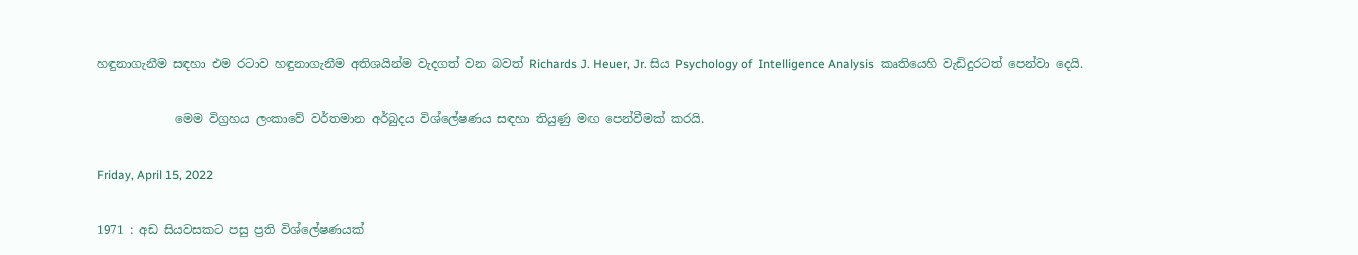හඳුනාගැනීම සඳහා එම රටාව හඳුනාගැනීම අතිශයින්ම වැදගත් වන බවත් Richards J. Heuer, Jr. සිය Psychology of  Intelligence Analysis  කෘතියෙහි වැඩිදුරටත් පෙන්වා දෙයි.

             මෙම විග්‍රහය ලංකාවේ වර්තමාන අර්බුදය විශ්ලේෂණය සඳහා තියුණු මඟ පෙන්වීමක් කරයි.

Friday, April 15, 2022

1971 : අඩ සියවසකට පසු ප්‍රති විශ්ලේෂණයක්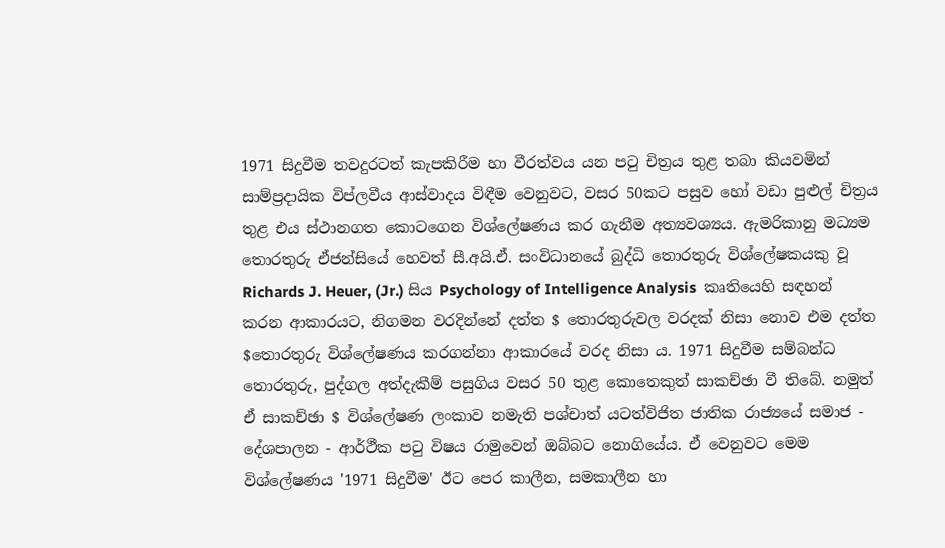1971 සිදුවීම තවදුරටත් කැපකිරීම හා වීරත්වය යන පටු චිත්‍රය තුළ තබා කියවමින් සාම්ප්‍රදායික විප්ලවීය ආස්වාදය විඳීම වෙනුවට, වසර 50කට පසුව හෝ වඩා පුළුල් චිත්‍රය තුළ එය ස්ථානගත කොටගෙන විශ්ලේෂණය කර ගැනීම අත්‍යවශ්‍යය. ඇමරිකානු මධ්‍යම තොරතුරු ඒජන්සියේ හෙවත් සී.අයි.ඒ. සංවිධානයේ බුද්ධි තොරතුරු විශ්ලේෂකයකු වූ Richards J. Heuer, (Jr.) සිය Psychology of Intelligence Analysis  කෘතියෙහි සඳහන් කරන ආකාරයට, නිගමන වරදින්නේ දත්ත $ තොරතුරුවල වරදක් නිසා නොව එම දත්ත $තොරතුරු විශ්ලේෂණය කරගන්නා ආකාරයේ වරද නිසා ය. 1971 සිදුවීම සම්බන්ධ තොරතුරු, පුද්ගල අත්දැකීම් පසුගිය වසර 50 තුළ කොතෙකුත් සාකච්ඡා වී තිබේ. නමුත් ඒ සාකච්ඡා $ විශ්ලේෂණ ලංකාව නමැති පශ්චාත් යටත්විජිත ජාතික රාජ්‍යයේ සමාජ - දේශපාලන - ආර්ථීක පටු විෂය රාමුවෙන් ඔබ්බට නොගියේය. ඒ වෙනුවට මෙම විශ්ලේෂණය '1971 සිදුවීම' ඊට පෙර කාලීන, සමකාලීන හා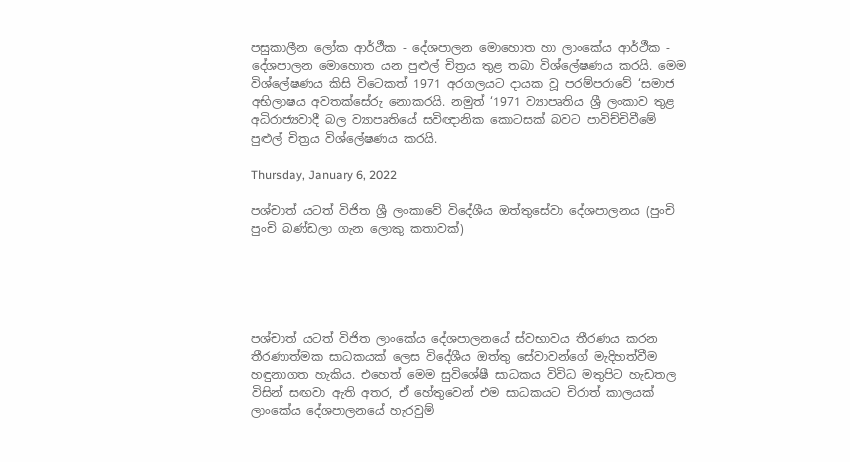පසුකාලීන ලෝක ආර්ථීක - දේශපාලන මොහොත හා ලාංකේය ආර්ථීක - දේශපාලන මොහොත යන පුළුල් චිත්‍රය තුළ තබා විශ්ලේෂණය කරයි. මෙම විශ්ලේෂණය කිසි විටෙකත් 1971 අරගලයට දායක වූ පරම්පරාවේ ‘සමාජ අභිලාෂය අවතක්සේරු නොකරයි. නමුත් ‘1971 ව්‍යාපෘතිය ශ්‍රී ලංකාව තුළ අධිරාජ්‍යවාදී බල ව්‍යාපෘතියේ සවිඥානික කොටසක් බවට පාවිච්චිවීමේ පුළුල් චිත්‍රය විශ්ලේෂණය කරයි.

Thursday, January 6, 2022

පශ්චාත් යටත් විජිත ශ්‍රී ලංකාවේ විදේශීය ඔත්තුසේවා දේශපාලනය (පුංචි පුංචි බණ්ඩලා ගැන ලොකු කතාවක්)





පශ්චාත් යටත් විජිත ලාංකේය දේශපාලනයේ ස්වභාවය තීරණය කරන තීරණාත්මක සාධකයක් ලෙස විදේශීය ඔත්තු සේවාවන්ගේ මැදිහත්වීම හඳුනාගත හැකිය. එහෙත් මෙම සුවිශේෂී සාධකය විවිධ මතුපිට හැඩතල විසින් සඟවා ඇති අතර, ඒ හේතුවෙන් එම සාධකයට චිරාත් කාලයක් ලාංකේය දේශපාලනයේ හැරවුම්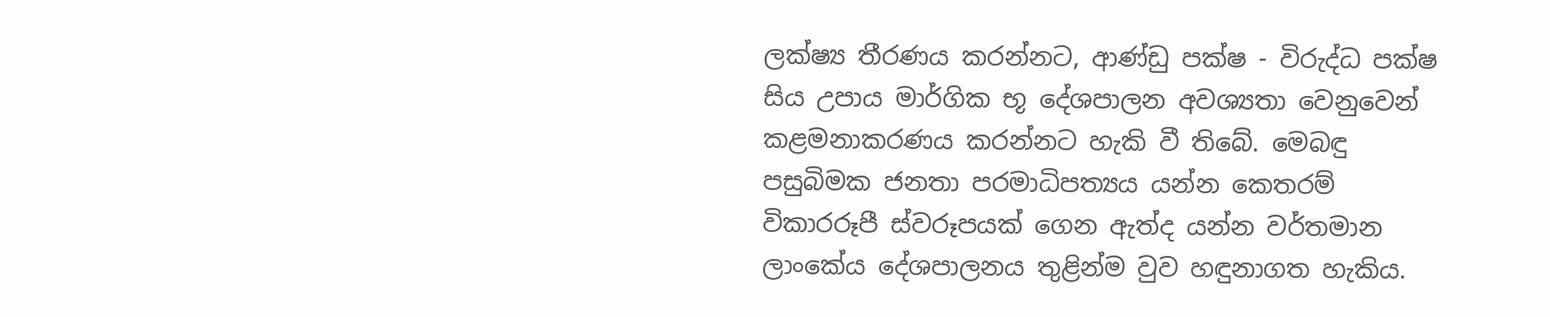ලක්ෂ්‍ය තීරණය කරන්නට, ආණ්ඩු පක්ෂ - විරුද්ධ පක්ෂ සිය උපාය මාර්ගික භූ දේශපාලන අවශ්‍යතා වෙනුවෙන් කළමනාකරණය කරන්නට හැකි වී තිබේ. මෙබඳු පසුබිමක ජනතා පරමාධිපත්‍යය යන්න කෙතරම් විකාරරූපී ස්වරූපයක් ගෙන ඇත්ද යන්න වර්තමාන ලාංකේය දේශපාලනය තුළින්ම වුව හඳුනාගත හැකිය.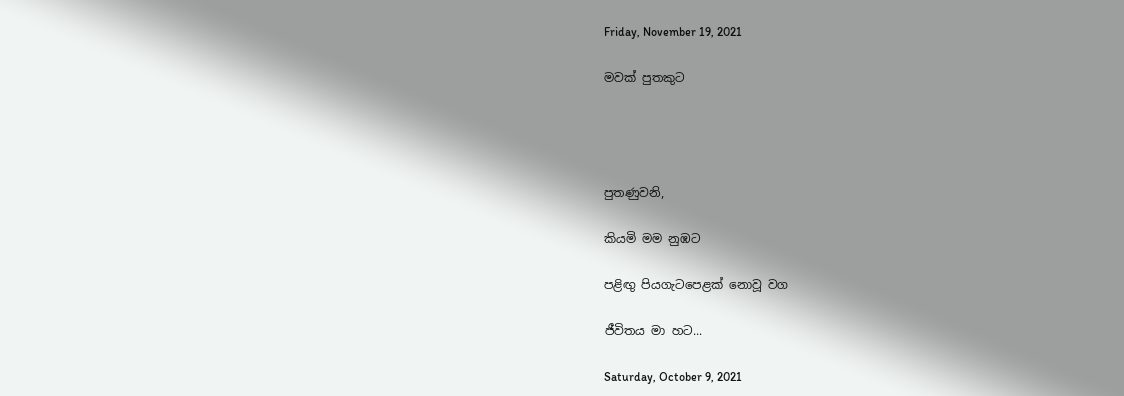Friday, November 19, 2021

මවක් පුතකුට




පුතණුවනි,

කියමි මම නුඹට

පළිඟු පියගැටපෙළක් නොවූ වග

ජීවිතය මා හට...

Saturday, October 9, 2021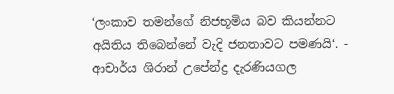‘ලංකාව තමන්ගේ නිජභූමිය බව කියන්නට අයිතිය තිබෙන්නේ වැදි ජනතාවට පමණයි‘. - ආචාර්ය ශිරාන් උපේන්ද්‍ර දැරණියගල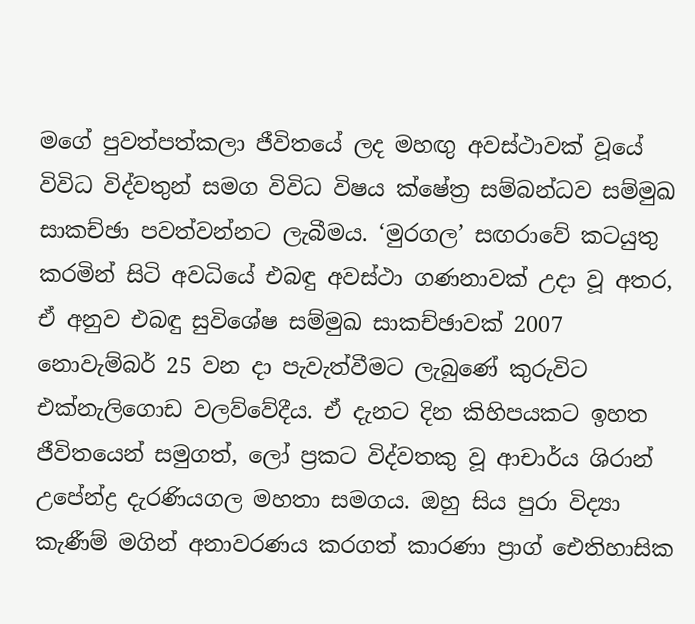මගේ පුවත්පත්කලා ජීවිතයේ ලද මහඟු අවස්ථාවක් වූයේ විවිධ විද්වතුන් සමග විවිධ විෂය ක්ෂේත්‍ර සම්බන්ධව සම්මුඛ සාකච්ඡා පවත්වන්නට ලැබීමය. ‘මුරගල’ සඟරාවේ කටයුතු කරමින් සිටි අවධියේ එබඳු අවස්ථා ගණනාවක් උදා වූ අතර, ඒ අනුව එබඳු සුවිශේෂ සම්මුඛ සාකච්ඡාවක් 2007 නොවැම්බර් 25 වන දා පැවැත්වීමට ලැබුණේ කුරුවිට එක්නැලිගොඩ වලව්වේදීය. ඒ දැනට දින කිහිපයකට ඉහත ජීවිතයෙන් සමුගත්, ලෝ ප්‍රකට විද්වතකු වූ ආචාර්ය ශිරාන් උපේන්ද්‍ර දැරණියගල මහතා සමගය. ඔහු සිය පුරා විද්‍යා කැණීම් මගින් අනාවරණය කරගත් කාරණා ප්‍රාග් ඓතිහාසික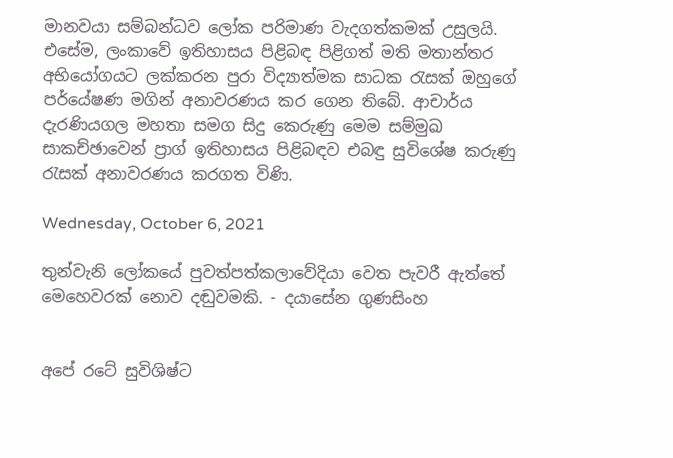මානවයා සම්බන්ධව ලෝක පරිමාණ වැදගත්කමක් උසුලයි. එසේම, ලංකාවේ ඉතිහාසය පිළිබඳ පිළිගත් මති මතාන්තර අභියෝගයට ලක්කරන පුරා විද්‍යාත්මක සාධක රැසක් ඔහුගේ පර්යේෂණ මගින් අනාවරණය කර ගෙන තිබේ. ආචාර්ය දැරණියගල මහතා සමග සිදු කෙරුණු මෙම සම්මුඛ සාකච්ඡාවෙන් ප්‍රාග් ඉතිහාසය පිළිබඳව එබඳු සුවිශේෂ කරුණු රැසක් අනාවරණය කරගත විණි.

Wednesday, October 6, 2021

තුන්වැනි ලෝකයේ පුවත්පත්කලාවේදියා වෙත පැවරී ඇත්තේ මෙහෙවරක් නොව දඬුවමකි. - දයාසේන ගුණසිංහ


අපේ රටේ සුවිශිෂ්ට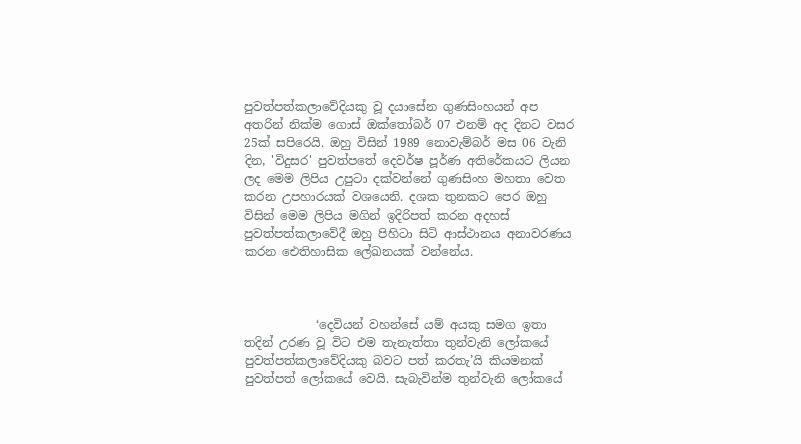පුවත්පත්කලාවේදියකු වූ දයාසේන ගුණසිංහයන් අප අතරින් නික්ම ගොස් ඔක්තෝබර් 07 එනම් අද දිනට වසර 25ක් සපිරෙයි. ඔහු විසින් 1989 නොවැම්බර් මස 06 වැනි දින, 'විදුසර' පුවත්පතේ දෙවර්ෂ පූර්ණ අතිරේකයට ලියන ලද මෙම ලිපිය උපුටා දක්වන්නේ ගුණසිංහ මහතා වෙත කරන උපහාරයක් වශයෙනි. දශක තුනකට පෙර ඔහු විසින් මෙම ලිපිය මගින් ඉදිරිපත් කරන අදහස් පුවත්පත්කලාවේදී ඔහු පිහිටා සිටි ආස්ථානය අනාවරණය කරන ඓතිහාසික ලේඛනයක් වන්නේය.



            ‘දෙවියන් වහන්සේ යම් අයකු සමග ඉතා තදින් උරණ වූ විට එම තැනැත්තා තුන්වැනි ලෝකයේ පුවත්පත්කලාවේදියකු බවට පත් කරතැ’යි කියමනක් පුවත්පත් ලෝකයේ වෙයි. සැබැවින්ම තුන්වැනි ලෝකයේ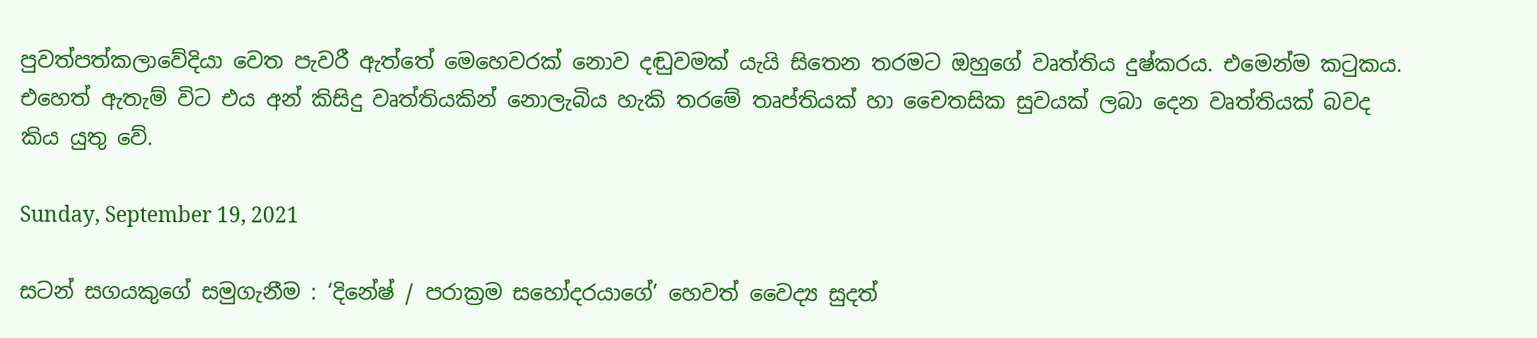පුවත්පත්කලාවේදියා‍ වෙත පැවරී ඇත්තේ මෙහෙවරක් නොව දඬුවමක් යැයි සිතෙන තරමට ඔහුගේ වෘත්තිය දුෂ්කරය. එමෙන්ම කටුකය. එහෙත් ඇතැම් විට එය අන් කිසිදු වෘත්තියකින් නොලැබිය හැකි තරමේ තෘප්තියක් හා චෛතසික සුවයක් ලබා දෙන වෘත්තියක් බවද කිය යුතු වේ.

Sunday, September 19, 2021

සටන් සගයකුගේ සමුගැනීම : ‘දිනේෂ් / පරාක්‍රම සහෝදරයාගේ’ හෙවත් වෛද්‍ය සුදත්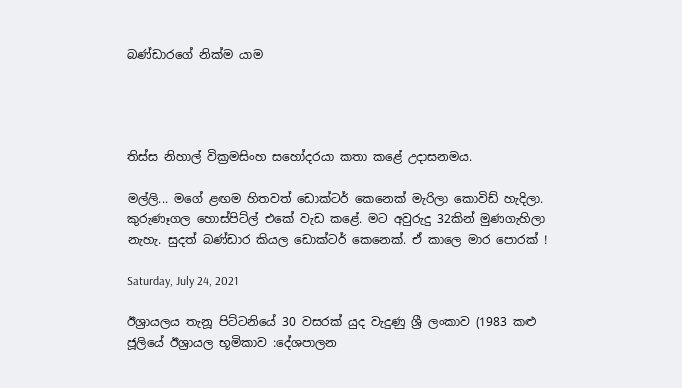බණ්ඩාරගේ නික්ම යාම




තිස්ස නිහාල් වික්‍රමසිංහ සහෝදරයා කතා කළේ උදාසනමය.

මල්ලි... මගේ ළඟම හිතවත් ඩොක්ටර් කෙනෙක් මැරිලා කොවිඩ් හැදිලා. කුරුණෑගල හොස්පිට්ල් එකේ වැඩ කළේ. මට අවුරුදු 32කින් මුණගැහිලා නැහැ. සුදත් බණ්ඩාර කියල ඩොක්ටර් කෙනෙක්. ඒ කාලෙ මාර පොරක් !

Saturday, July 24, 2021

ඊශ්‍රායලය තැනූ පිට්ටනියේ 30 වසරක් යුද වැදුණු ශ්‍රී ලංකාව (1983 කළු ජූලියේ ඊශ්‍රායල භූමිකාව :දේශපාලන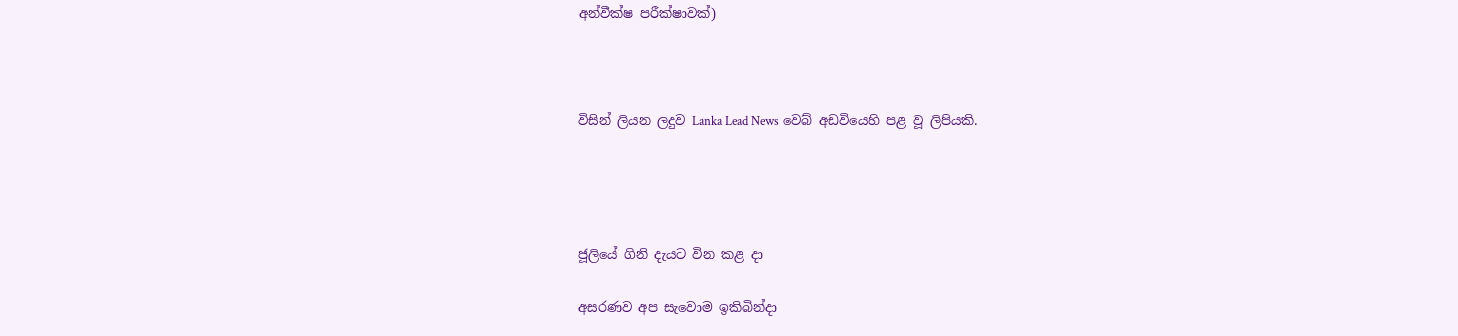අන්වීක්ෂ පරීක්ෂාවක්)



විසින් ලියන ලදුව Lanka Lead News වෙබ් අඩවියෙහි පළ වූ ලිපියකි.




ජූලියේ ගිනි දැයට වින කළ දා

අසරණව අප සැවොම ඉකිබින්දා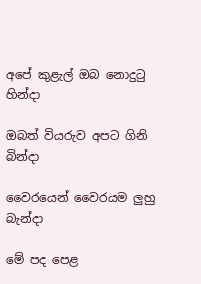අපේ කුළැල් ඔබ නොදුටු හින්දා

ඔබත් වියරුව අපට ගිනි බින්දා

වෛරයෙන් වෛරයම ලුහු බැන්දා

මේ පද පෙළ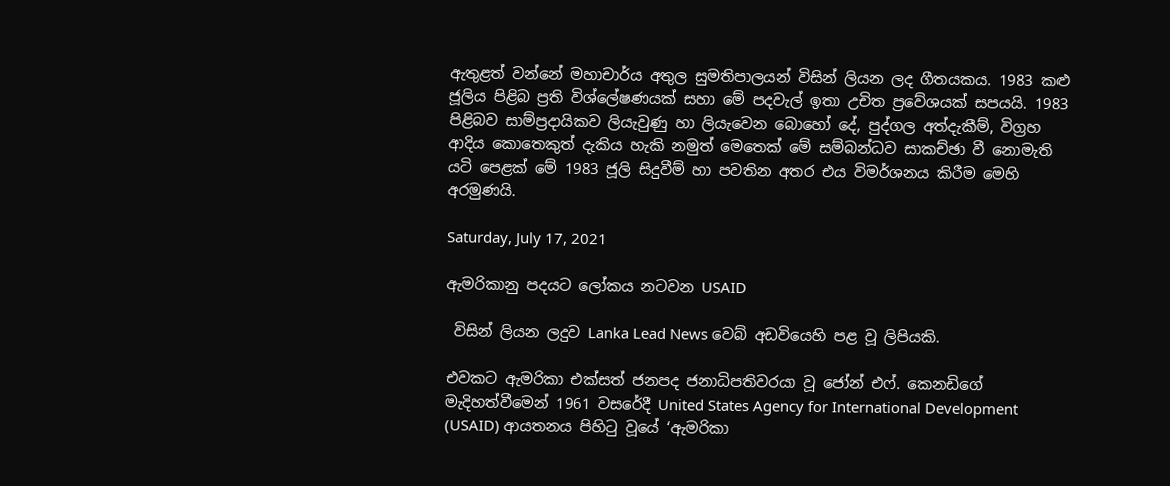ඇතුළත් වන්නේ මහාචාර්ය අතුල සුමතිපාලයන් විසින් ලියන ලද ගීතයකය. 1983 කළු ජූලිය පිළිබ ප්‍රති විශ්ලේෂණයක් සහා මේ පදවැල් ඉතා උචිත ප්‍රවේශයක් සපයයි. 1983 පිළිබව සාම්ප්‍රදායිකව ලියැවුණු හා ලියැවෙන බොහෝ දේ, පුද්ගල අත්දැකීම්, විග්‍රහ ආදිය කොතෙකුත් දැකිය හැකි නමුත් මෙතෙක් මේ සම්බන්ධව සාකච්ඡා වී නොමැති යටි පෙළක් මේ 1983 ජූලි සිදුවීම් හා පවතින අතර එය විමර්ශනය කිරීම මෙහි අරමුණයි.

Saturday, July 17, 2021

ඇමරිකානු පදයට ලෝකය නටවන USAID

 විසින් ලියන ලදුව Lanka Lead News වෙබ් අඩවියෙහි පළ වූ ලිපියකි.

එවකට ඇමරිකා එක්සත් ජනපද ජනාධිපතිවරයා වූ ජෝන් එෆ්. කෙනඩිගේ මැදිහත්වීමෙන් 1961 වසරේදී United States Agency for International Development (USAID) ආයතනය පිහිටු වූයේ ‘ඇමරිකා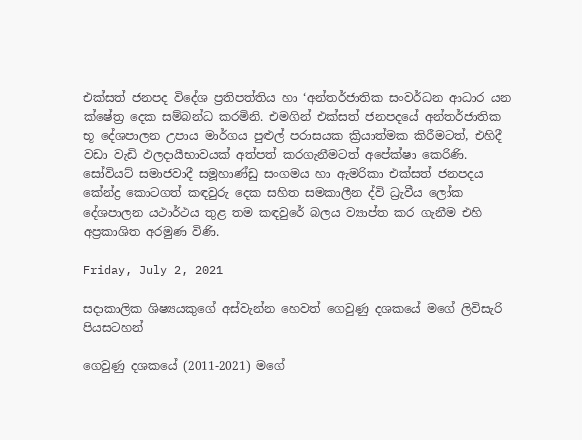එක්සත් ජනපද විදේශ ප්‍රතිපත්තිය හා ‘අන්තර්ජාතික සංවර්ධන ආධාර යන ක්ෂේත්‍ර දෙක සම්බන්ධ කරමිනි. එමගින් එක්සත් ජනපදයේ අන්තර්ජාතික භූ දේශපාලන උපාය මාර්ගය පුළුල් පරාසයක ක්‍රියාත්මක කිරීමටත්, එහිදී වඩා වැඩි ඵලදායීභාවයක් අත්පත් කරගැනීමටත් අපේක්ෂා කෙරිණි. සෝවියට් සමාජවාදී සමූහාණ්ඩු සංගමය හා ඇමරිකා එක්සත් ජනපදය කේන්ද්‍ර කොටගත් කඳවුරු දෙක සහිත සමකාලීන ද්වි ධ්‍රැවීය ලෝක දේශපාලන යථාර්ථය තුළ තම කඳවුරේ බලය ව්‍යාප්ත කර ගැනීම එහි අප්‍රකාශිත අරමුණ විණි.

Friday, July 2, 2021

සදාකාලික ශිෂ්‍යයකුගේ අස්වැන්න හෙවත් ගෙවුණු දශකයේ මගේ ලිවිසැරි පියසටහන්

ගෙවුණු දශකයේ (2011-2021) මගේ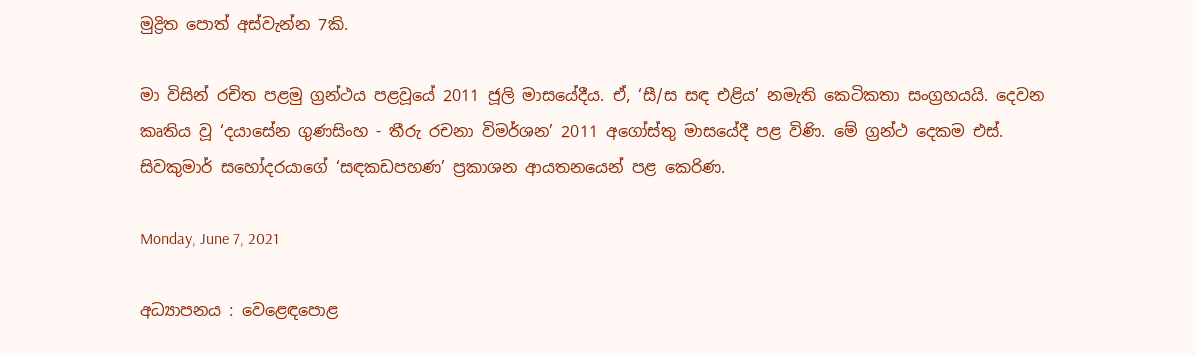මුද්‍රිත පොත් අස්වැන්න 7කි.

මා විසින් රචිත පළමු ග්‍රන්ථය පළවූයේ 2011 ජූලි මාසයේදීය. ඒ, ‘සී/ස සඳ එළිය’ නමැති කෙටිකතා සංග්‍රහයයි. දෙවන කෘතිය වූ ‘දයාසේන ගුණසිංහ - තීරු රචනා විමර්ශන’ 2011 අගෝස්තු මාසයේදී පළ විණි. මේ ග්‍රන්ථ දෙකම එස්. සිවකුමාර් සහෝදරයාගේ ‘සඳකඩපහණ’ ප්‍රකාශන ආයතනයෙන් පළ කෙරිණ.

Monday, June 7, 2021

අධ්‍යාපනය : වෙළෙඳපොළ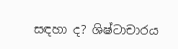සඳහා ද? ශිෂ්ටාචාරය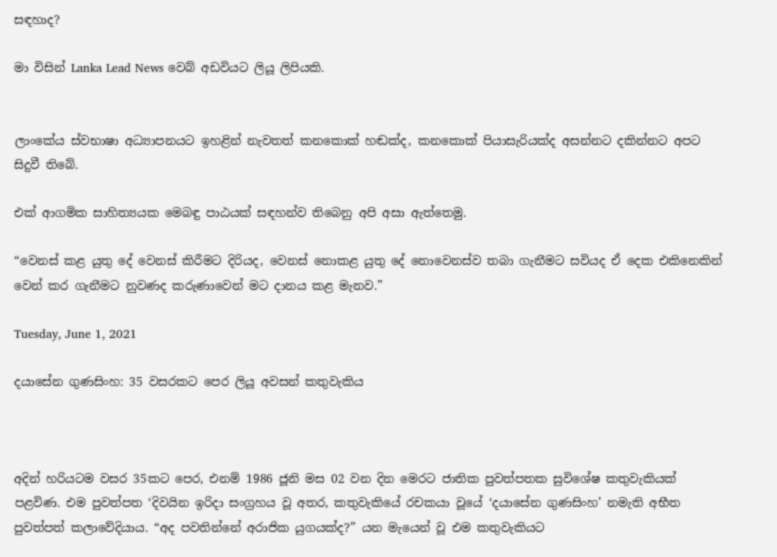සඳහාද?

මා විසින් Lanka Lead News වෙබ් අඩවියට ලියූ ලිපියකි.


ලාංකේය ස්වභාෂා අධ්‍යාපනයට ඉහළින් නැවතත් කනකොක් හඬක්ද, කනකොක් පියාසැරියක්ද අසන්නට දකින්නට අපට සිදුවී තිබේ.

එක් ආගමික සාහිත්‍යයක මෙබඳු පාඨයක් සඳහන්ව තිබෙනු අපි අසා ඇත්තෙමු.

“වෙනස් කළ යුතු දේ වෙනස් කිරීමට දිරියද, වෙනස් නොකළ යුතු දේ නොවෙනස්ව තබා ගැනීමට සවියද ඒ දෙක එකිනෙකින් වෙන් කර ගැනීමට නුවණද කරුණාවෙන් මට දානය කළ මැනව.”

Tuesday, June 1, 2021

දයාසේන ගුණසිංහ: 35 වසරකට පෙර ලියූ අවසන් කතුවැකිය



අදින් හරියටම වසර 35කට පෙර, එනම් 1986 ජූනි මස 02 වන දින මෙරට ජාතික පුවත්පතක සුවිශේෂ කතුවැකියක් පළවිණ. එම පුවත්පත ‘දිවයින ඉරිදා සංග්‍රහය වූ අතර, කතුවැකියේ රචකයා වූයේ ‘දයාසේන ගුණසිංහ’ නමැති අභීත පුවත්පත් කලාවේදියාය. “අද පවතින්නේ අරාජික යුගයක්ද?” යන මැයෙන් වූ එම කතුවැකියට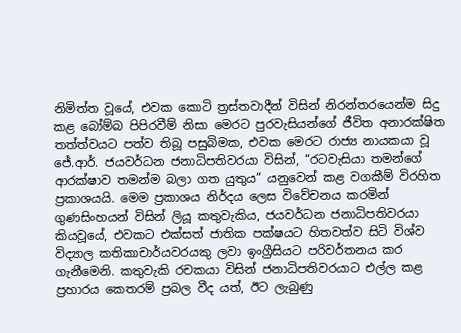නිමිත්ත වූයේ, එවක කොටි ත්‍රස්තවාදීන් විසින් නිරන්තරයෙන්ම සිදු කළ බෝම්බ පිපිරවීම් නිසා මෙරට පුරවැසියන්ගේ ජීවිත අනාරක්ෂිත තත්ත්වයට පත්ව තිබූ පසුබිමක, එවක මෙරට රාජ්‍ය නායකයා වූ ජේ.ආර්. ජයවර්ධන ජනාධිපතිවරයා විසින්, “රටවැසියා තමන්ගේ ආරක්ෂාව තමන්ම බලා ගත යුතුය” යනුවෙන් කළ වගකීම් විරහිත ප්‍රකාශයයි. මෙම ප්‍රකාශය නිර්දය ලෙස විවේචනය කරමින් ගුණසිංහයන් විසින් ලියූ කතුවැකිය, ජයවර්ධන ජනාධිපතිවරයා කියවූයේ, එවකට එක්සත් ජාතික පක්ෂයට හිතවත්ව සිටි විශ්ව විද්‍යාල කතිකාචාර්යවරයකු ලවා ඉංග්‍රීසියට පරිවර්තනය කර ගැනීමෙනි. කතුවැකි රචකයා විසින් ජනාධිපතිවරයාට එල්ල කළ ප්‍රහාරය කෙතරම් ප්‍රබල වීද යත්, ඊට ලැබුණු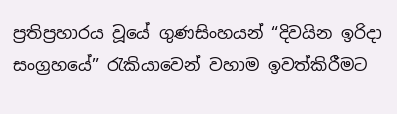ප්‍රතිප්‍රහාරය වූයේ ගුණසිංහයන් “දිවයින ඉරිදා සංග්‍රහයේ” රැකියාවෙන් වහාම ඉවත්කිරීමට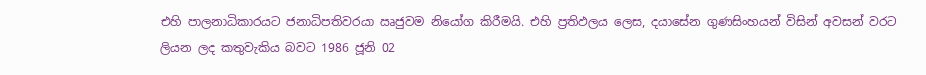එහි පාලනාධිකාරයට ජනාධිපතිවරයා ඍජුවම නියෝග කිරීමයි. එහි ප්‍රතිඵලය ලෙස, දයාසේන ගුණසිංහයන් විසින් අවසන් වරට ලියන ලද කතුවැකිය බවට 1986 ජූනි 02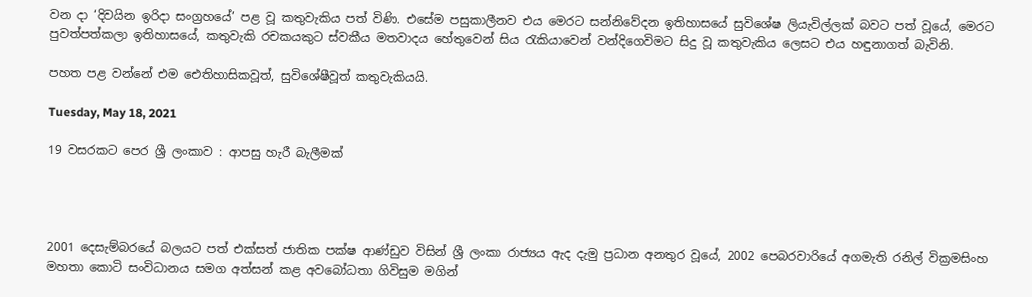වන දා ‘දිවයින ඉරිදා සංග්‍රහයේ’ පළ වූ කතුවැකිය පත් විණි. එසේම පසුකාලීනව එය මෙරට සන්නිවේදන ඉතිහාසයේ සුවිශේෂ ලියැවිල්ලක් බවට පත් වූයේ, මෙරට පුවත්පත්කලා ඉතිහාසයේ, කතුවැකි රචකයකුට ස්වකීය මතවාදය හේතුවෙන් සිය රැකියාවෙන් වන්දිගෙවිමට සිදු වූ කතුවැකිය ලෙසට එය හඳුනාගත් බැවිනි.

පහත පළ වන්නේ එම ඓතිහාසිකවූත්, සුවිශේෂීවූත් කතුවැකියයි.

Tuesday, May 18, 2021

19 වසරකට පෙර ශ්‍රී ලංකාව : ආපසු හැරී බැලීමක්




2001 දෙසැම්බරයේ බලයට පත් එක්සත් ජාතික පක්ෂ ආණ්ඩුව විසින් ශ්‍රී ලංකා රාජ්‍යය ඇද දැමු ප්‍රධාන අනතුර වූයේ, 2002 පෙබරවාරියේ අගමැති රනිල් වික්‍රමසිංහ මහතා කොටි සංවිධානය සමග අත්සන් කළ අවබෝධතා ගිවිසුම මගින්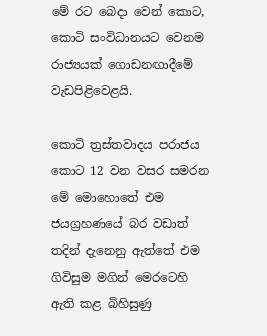මේ රට බෙදා වෙන් කොට, කොටි සංවිධානයට වෙනම රාජ්‍යයක් ගොඩනඟාදීමේ වැඩපිළිවෙළයි.

කොටි ත්‍රස්තවාදය පරාජය කොට 12 වන වසර සමරන මේ මොහොතේ එම ජයග්‍රහණයේ බර වඩාත් තදින් දැනෙනු ඇත්තේ එම ගිවිසුම මගින් මෙරටෙහි ඇති කළ බිහිසුණු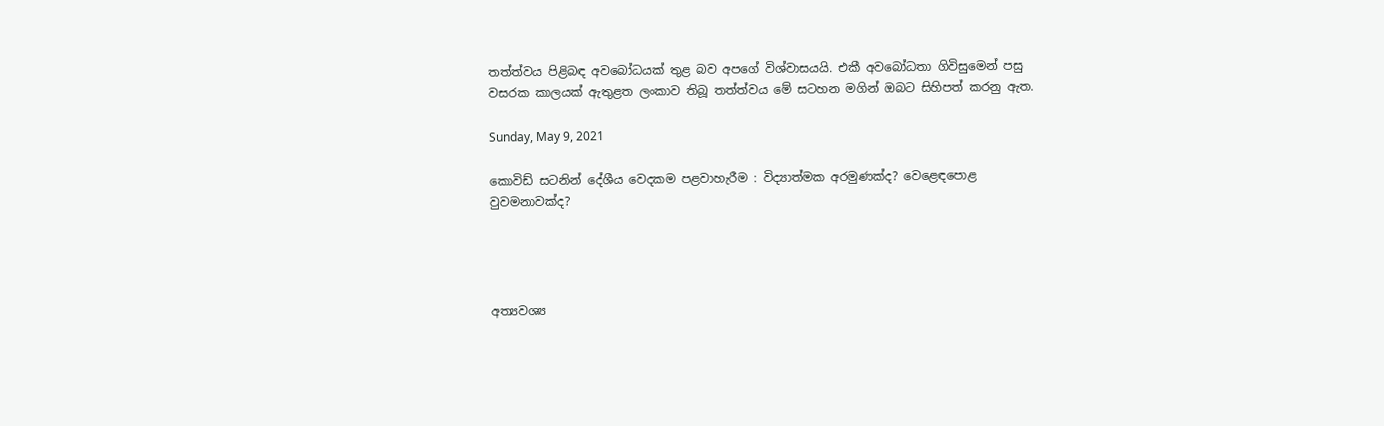තත්ත්වය පිළිබඳ අවබෝධයක් තුළ බව අපගේ විශ්වාසයයි. එකී අවබෝධතා ගිවිසුමෙන් පසු වසරක කාලයක් ඇතුළත ලංකාව තිබූ තත්ත්වය මේ සටහන මගින් ඔබට සිහිපත් කරනු ඇත.

Sunday, May 9, 2021

කොවිඩ් සටනින් දේශීය වෙදකම පළවාහැරීම : විද්‍යාත්මක අරමුණක්ද? වෙළෙඳපොළ වුවමනාවක්ද?




අත්‍යවශ්‍ය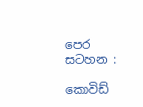පෙර සටහන :

කොවිඩ්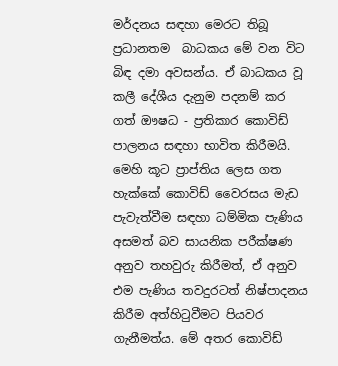මර්දනය සඳහා මෙරට තිබූ ප්‍රධානතම  බාධකය මේ වන විට බිඳ දමා අවසන්ය. ඒ බාධකය වූ කලී දේශීය දැනුම පදනම් කර ගත් ඖෂධ - ප්‍රතිකාර කොවිඩ් පාලනය සඳහා භාවිත කිරීමයි. මෙහි කූට ප්‍රාප්තිය ලෙස ගත හැක්කේ කොවිඩ් වෛරසය මැඩ පැවැත්වීම සඳහා ධම්මික පැණිය අසමත් බව සායනික පරීක්ෂණ අනුව තහවුරු කිරීමත්, ඒ අනුව එම පැණිය තවදුරටත් නිෂ්පාදනය කිරීම අත්හිටුවීමට පියවර ගැනීමත්ය. මේ අතර කොවිඩ්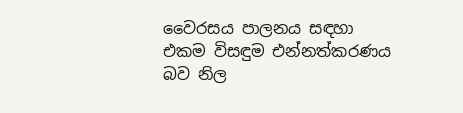වෛරසය පාලනය සඳහා එකම විසඳුම එන්නත්කරණය බව නිල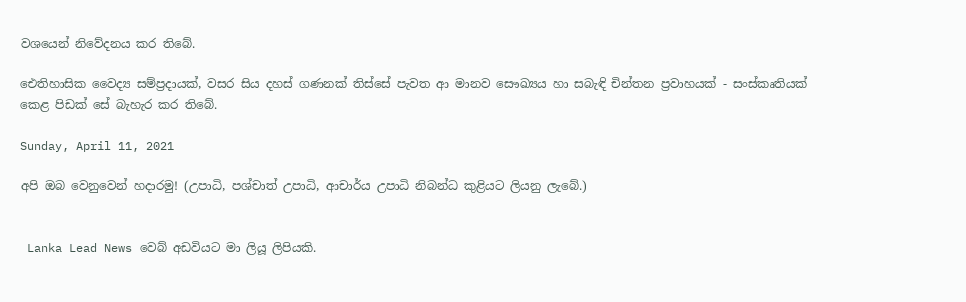වශයෙන් නිවේදනය කර තිබේ.

ඓතිහාසික වෛද්‍ය සම්ප්‍රදායක්, වසර සිය දහස් ගණනක් තිස්සේ පැවත ආ මානව සෞඛ්‍යය හා සබැඳි චින්තන ප්‍රවාහයක් - සංස්කෘතියක් කෙළ පිඩක් සේ බැහැර කර තිබේ.

Sunday, April 11, 2021

අපි ඔබ වෙනුවෙන් හදාරමු! (උපාධි, පශ්චාත් උපාධි, ආචාර්ය උපාධි නිබන්ධ කුළියට ලියනු ලැබේ.)


 Lanka Lead News ව‍ෙබ් අඩවියට මා ලියූ ලිපියකි.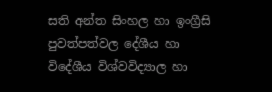සති අන්ත සිංහල හා ඉංග්‍රීසි පුවත්පත්වල දේශීය හා විදේශීය විශ්වවිද්‍යාල හා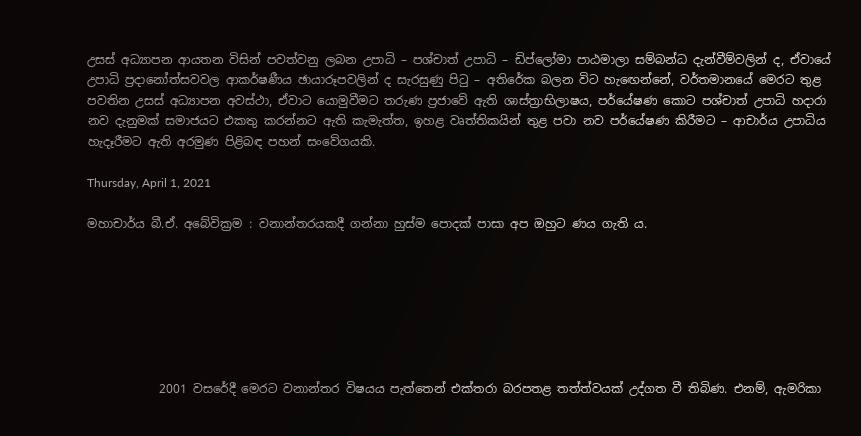උසස් අධ්‍යාපන ආයතන විසින් පවත්වනු ලබන උපාධි – පශ්චාත් උපාධි – ඩිප්ලෝමා පාඨමාලා සම්බන්ධ දැන්වීම්වලින් ද, ඒවායේ උපාධි ප්‍රදානෝත්සවවල ආකර්ෂණීය ඡායාරූපවලින් ද සැරසුණු පිටු – අතිරේක බලන විට හැඟෙන්නේ, වර්තමානයේ මෙරට තුළ පවතින උසස් අධ්‍යාපන අවස්ථා, ඒවාට යොමුවීමට තරුණ ප්‍රජාවේ ඇති ශාස්ත්‍රාභිලාෂය, පර්යේෂණ කොට පශ්චාත් උපාධි හදාරා නව දැනුමක් සමාජයට එකතු කරන්නට ඇති කැමැත්ත, ඉහළ වෘත්තිකයින් තුළ පවා නව පර්යේෂණ කිරීමට – ආචාර්ය උපාධිය හැදෑරීමට ඇති අරමුණ පිළිබඳ පහන් සංවේගයකි.

Thursday, April 1, 2021

මහාචාර්ය බී.ඒ. අබේවික්‍රම : වනාන්තරයකදී ගන්නා හුස්ම පොදක් පාසා අප ඔහුට ණය ගැති ය.







            2001 වසරේදී මෙරට වනාන්තර විෂයය පැත්තෙන් එක්තරා බරපතළ තත්ත්වයක් උද්ගත වී තිබිණ. එනම්, ඇමරිකා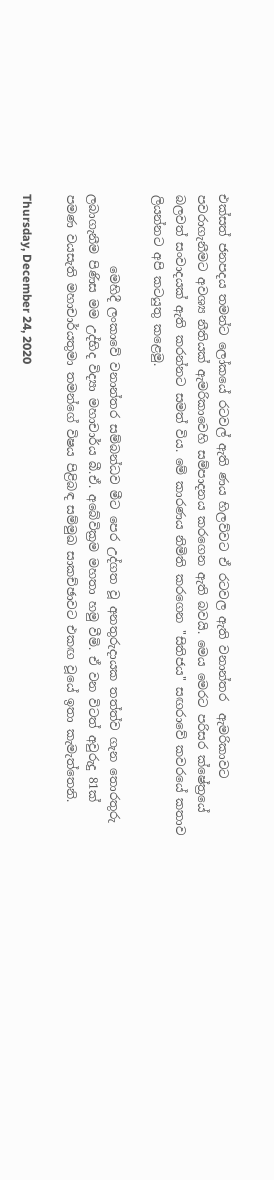එක්සත් ජනපදය තමන්ට ලෝකයේ රටවල් ඇති ණය හිලව්වට ඒ රටවල ඇති වනාන්තර  ඇමරිකාවට පවරාගැනීමට අවශ්‍ය නීතියක් ඇමරිකාවෙහි සම්පාදනය කරගෙන ඇති බවයි. මෙය මෙරට පරිසර ක්ෂේත්‍රයේ බලවත් සංවාදයක් ඇති කරන්නට සමත් විය. මේ කාරණය නිමිති කරගෙන ''සිතිජය'' සඟරාවේ කවරයේ කතාව ලියන්නට අපි කටයුතු කළෙමු.

            මෙහිදී ලංකාවේ වනාන්තර සම්බන්ධව මීට පෙර උද්ගත වූ අනතුරුදායක තත්ත්ව ගැන තොරතුරු ලබාගැනීම පිණිස මම උද්භිද විද්‍යා මහාචාර්ය බී.ඒ. අබේවික්‍රම මහතා හමු වීමි. ඒ වන විටත් අවුරුදු 81ක් පමණ වයසැති මහාචාර්යතුමා තමන්ගේ විෂය පිළිබඳ සම්මුඛ සාකච්ඡාවට එකඟ වූයේ ඉතා කැමැත්තෙනි.

Thursday, December 24, 2020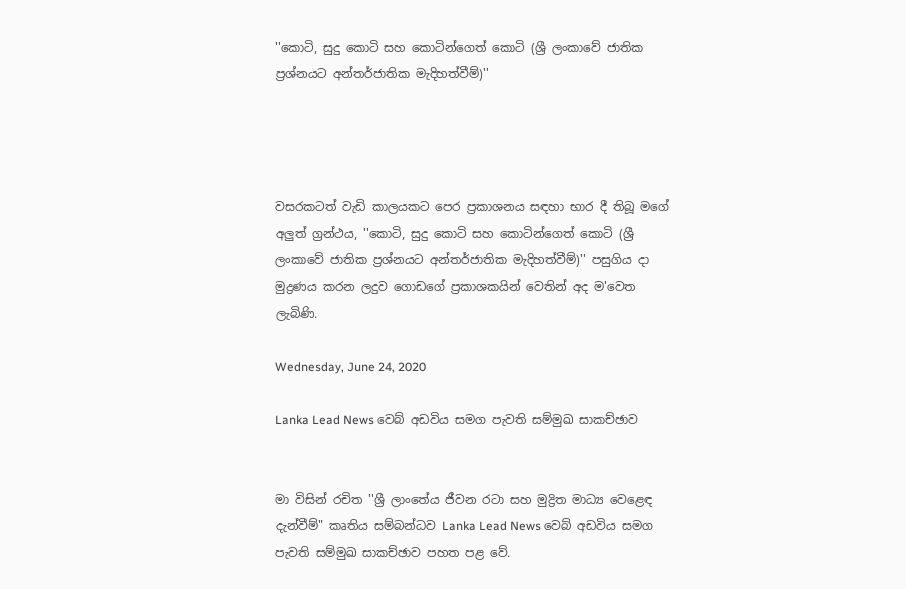''කොටි, සුදු කොටි සහ කොටින්ගෙත් කොටි (ශ්‍රී ලංකාවේ ජාතික ප්‍රශ්නයට අන්තර්ජාතික මැදිහත්වීම්)''




වසරකටත් වැඩි කාලයකට පෙර ප්‍රකාශනය සඳහා භාර දී තිබූ මගේ අලුත් ග්‍රන්ථය, ''කොටි, සුදු කොටි සහ කොටින්ගෙත් කොටි (ශ්‍රී ලංකාවේ ජාතික ප්‍රශ්නයට අන්තර්ජාතික මැදිහත්වීම්)'' පසුගිය දා මුද්‍රණය කරන ලදුව ගොඩගේ ප්‍රකාශකයින් වෙතින් අද ම'වෙත ලැබිණි.

Wednesday, June 24, 2020

Lanka Lead News වෙබ් අඩවිය සමග පැවති සම්මුඛ සාකච්ඡාව


මා විසින් රචිත ''ශ්‍රී ලාංතේය ජීවන රටා සහ මුද්‍රිත මාධ්‍ය වෙළෙඳ දැන්වීම්" කෘතිය සම්බන්ධව Lanka Lead News වෙබ් අඩවිය සමග පැවති සම්මුඛ සාකච්ඡාව පහත පළ වේ.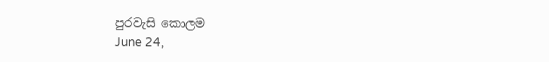පුරවැසි කොලම
June 24,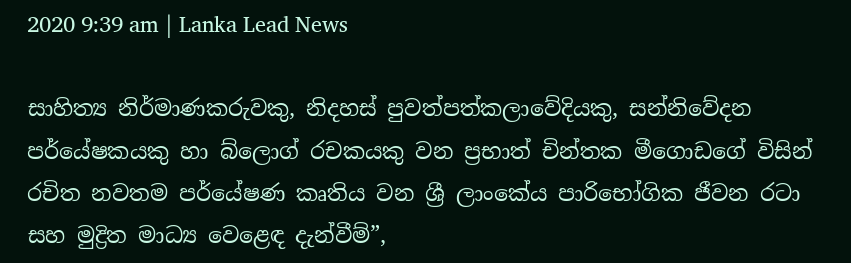2020 9:39 am | Lanka Lead News

සාහිත්‍ය නිර්මාණකරුවකු, නිදහස් පුවත්පත්කලාවේදියකු, සන්නිවේදන පර්යේෂකයකු හා බ්ලොග් රචකයකු වන ප්‍රභාත් චින්තක මීගොඩගේ විසින් රචිත නවතම පර්යේෂණ කෘතිය වන ශ්‍රී ලාංකේය පාරිභෝගික ජීවන රටා සහ මුද්‍රිත මාධ්‍ය වෙළෙඳ දැන්වීම්”,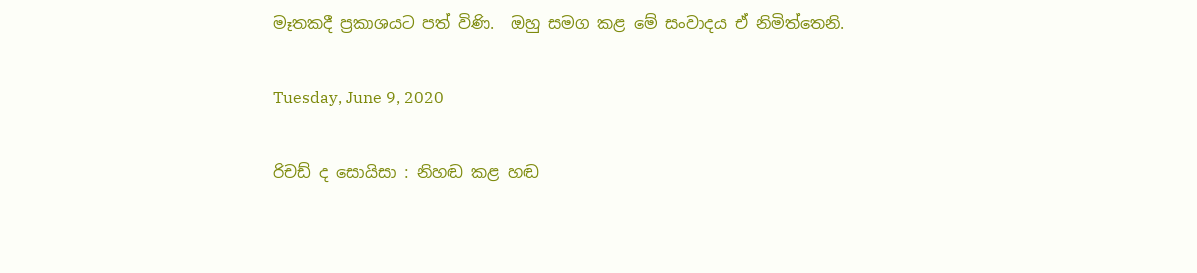මෑතකදී ප්‍රකාශයට පත් විණි.  ඔහු සමග කළ මේ සංවාදය ඒ නිමිත්තෙනි.

Tuesday, June 9, 2020

රිචඩ් ද සොයිසා : නිහඬ කළ හඬ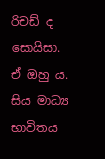රිචඩ් ද සොයිසා. ඒ ඔහු ය.
සිය මාධ්‍ය භාවිතය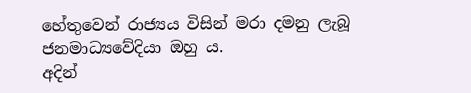හේතුවෙන් රාජ්‍යය විසින් මරා දමනු ලැබූ ජනමාධ්‍යවේදියා ඔහු ය.
අදින්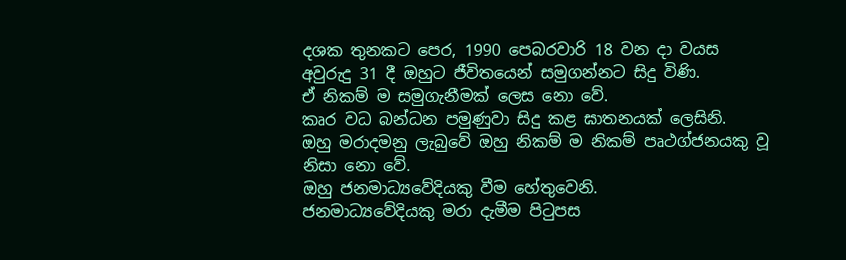දශක තුනකට පෙර, 1990 පෙබරවාරි 18 වන දා වයස අවුරුදු 31 දී ඔහුට ජීවිතයෙන් සමුගන්නට සිදු විණි.
ඒ නිකම් ම සමුගැනීමක් ලෙස නො වේ.
කෘර වධ බන්ධන පමුණුවා සිදු කළ ඝාතනයක් ලෙසිනි.
ඔහු මරාදමනු ලැබුවේ ඔහු නිකම් ම නිකම් පෘථග්ජනයකු වූ නිසා නො වේ.
ඔහු ජනමාධ්‍යවේදියකු වීම හේතුවෙනි.
ජනමාධ්‍යවේදියකු මරා දැමීම පිටුපස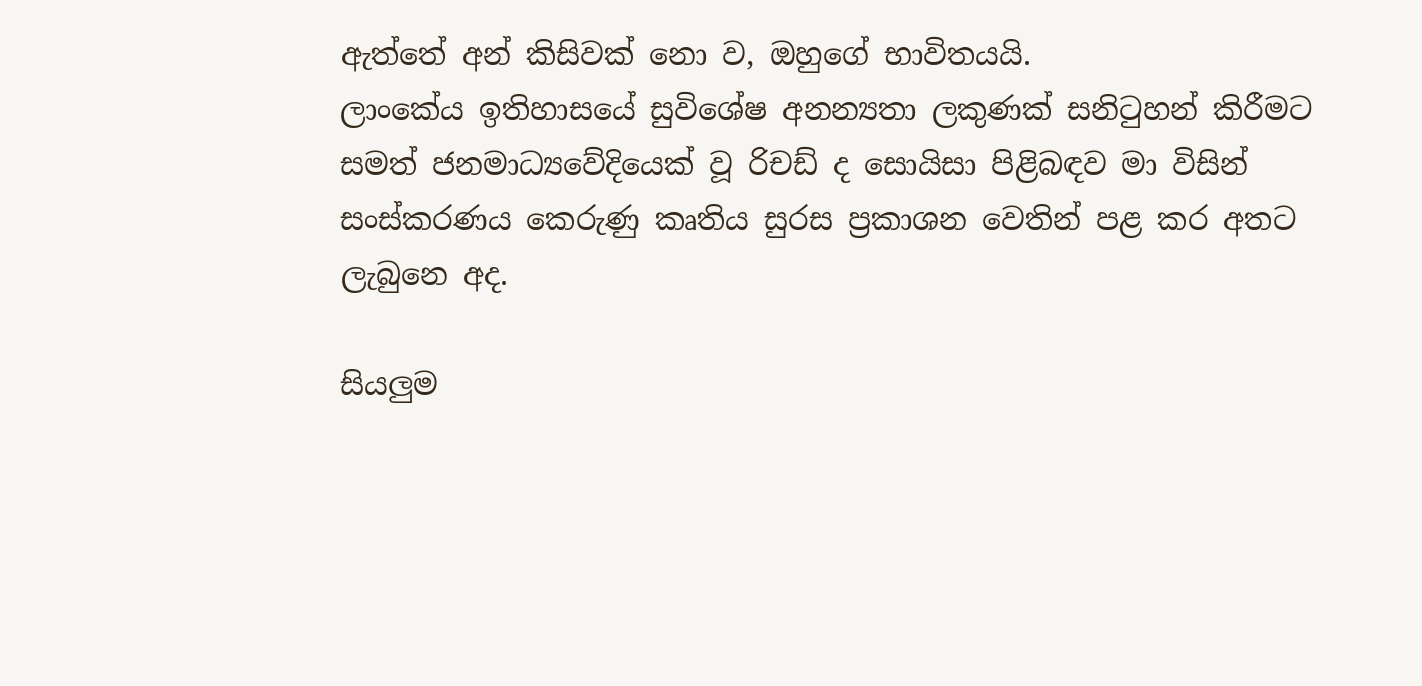ඇත්තේ අන් කිසිවක් නො ව, ඔහුගේ භාවිතයයි.
ලාංකේය ඉතිහාසයේ සුවිශේෂ අනන්‍යතා ලකුණක් සනිටුහන් කිරීමට සමත් ජනමාධ්‍යවේදියෙක් වූ රිචඩ් ද සොයිසා පිළිබඳව මා විසින් සංස්කරණය කෙරුණු කෘතිය සුරස ප්‍රකාශන වෙතින් පළ කර අතට ලැබුනෙ අද.

සියලුම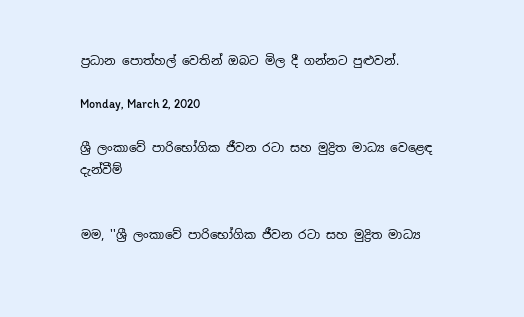ප්‍රධාන පොත්හල් වෙතින් ඔබට මිල දී ගන්නට පුළුවන්.

Monday, March 2, 2020

ශ්‍රී ලංකාවේ පාරිභෝගික ජීවන රටා සහ මුද්‍රිත මාධ්‍ය වෙළෙඳ දැන්වීම්


මම, ''ශ්‍රී ලංකාවේ පාරිභෝගික ජීවන රටා සහ මුද්‍රිත මාධ්‍ය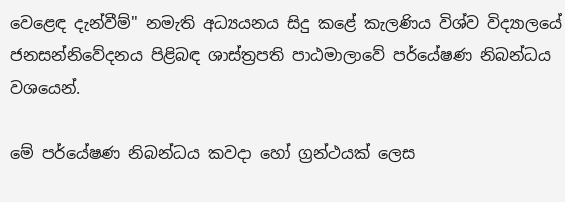වෙළෙඳ දැන්වීම්'' නමැති අධ්‍යයනය සිදු කළේ කැලණිය විශ්ව විද්‍යාලයේ ජනසන්නිවේදනය පිළිබඳ ශාස්ත්‍රපති පාඨමාලාවේ පර්යේෂණ නිබන්ධය වශයෙන්.

මේ පර්යේෂණ නිබන්ධය කවදා හෝ ග්‍රන්ථයක් ලෙස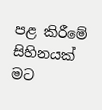පළ කිරීමේ සිහිනයක් මට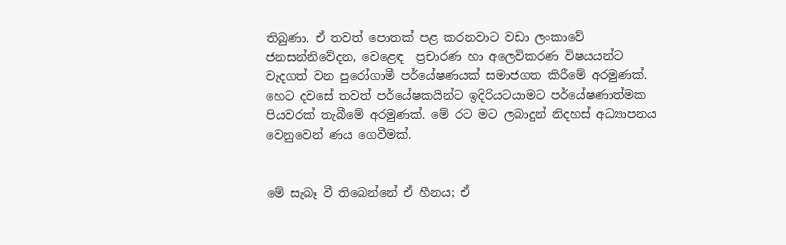තිබුණා. ඒ තවත් පොතක් පළ කරනවාට වඩා ලංකාවේ ජනසන්නිවේදන, වෙළෙඳ  ප්‍රචාරණ හා අලෙවිකරණ විෂයයන්ට වැදගත් වන පුරෝගාමී පර්යේෂණයක් සමාජගත කිරීමේ අරමුණක්. හෙට දවසේ තවත් පර්යේෂකයින්ට ඉදිරියටයාමට පර්යේෂණාත්මක පියවරක් තැබීමේ අරමුණක්. මේ රට මට ලබාදුන් නිදහස් අධ්‍යාපනය වෙනුවෙන් ණය ගෙවීමක්.


මේ සැබෑ වී තිබෙන්නේ ඒ හීනය; ඒ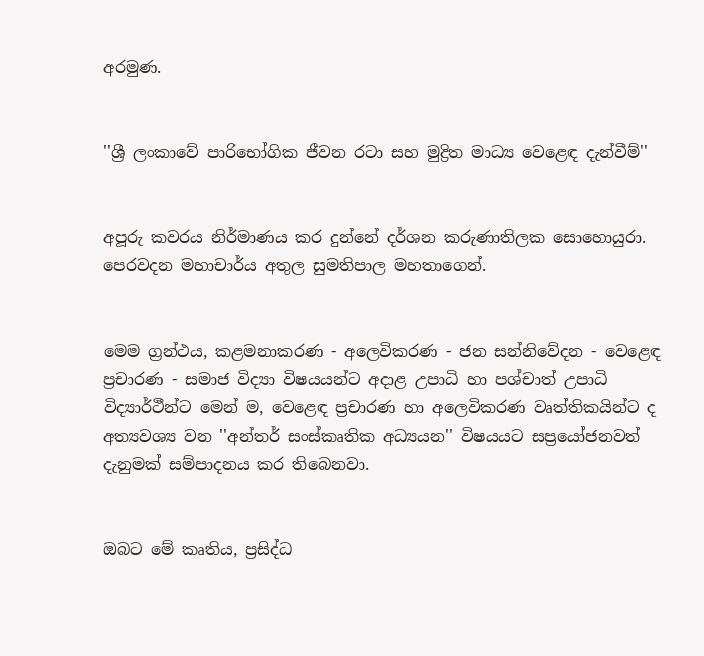අරමුණ.


''ශ්‍රී ලංකාවේ පාරිභෝගික ජීවන රටා සහ මුද්‍රිත මාධ්‍ය වෙළෙඳ දැන්වීම්''


අපූරු කවරය නිර්මාණය කර දුන්නේ දර්ශන කරුණාතිලක සොහොයුරා. පෙරවදන මහාචාර්ය අතුල සුමතිපාල මහතාගෙන්.


මෙම ග්‍රන්ථය, කළමනාකරණ - අලෙවිකරණ - ජන සන්නිවේදන - වෙළෙඳ ප්‍රචාරණ - සමාජ විද්‍යා විෂයයන්ට අදාළ උපාධි හා පශ්චාත් උපාධි විද්‍යාර්ථීන්ට මෙන් ම, වෙළෙඳ ප්‍රචාරණ හා අලෙවිකරණ වෘත්තිකයින්ට ද අත්‍යවශ්‍ය වන ''අන්තර් සංස්කෘතික අධ්‍යයන'' විෂයයට සප්‍රයෝජනවත් දැනුමක් සම්පාදනය කර තිබෙනවා.


ඔබට මේ කෘතිය, ප්‍රසිද්ධ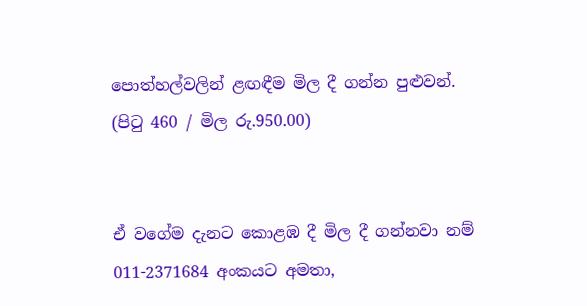පොත්හල්වලින් ළඟඳීම මිල දී ගන්න පුළුවන්. (පිටු 460 / මිල රු.950.00)


ඒ වගේම දැනට කොළඹ දී මිල දී ගන්නවා නම් 011-2371684 අංකයට අමතා,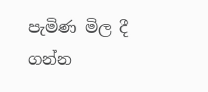පැමිණ මිල දී ගන්න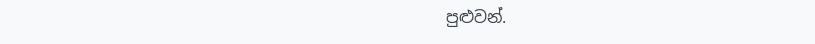පුළුවන්.